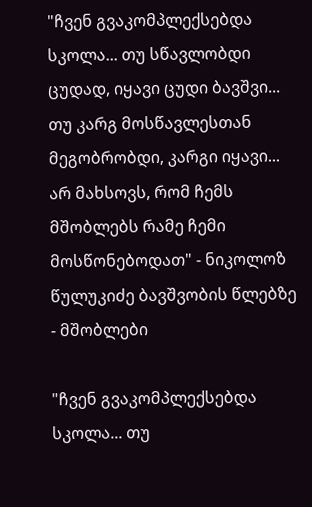"ჩვენ გვაკომპლექსებდა სკოლა... თუ სწავლობდი ცუდად, იყავი ცუდი ბავშვი... თუ კარგ მოსწავლესთან მეგობრობდი, კარგი იყავი... არ მახსოვს, რომ ჩემს მშობლებს რამე ჩემი მოსწონებოდათ" - ნიკოლოზ წულუკიძე ბავშვობის წლებზე - მშობლები

"ჩვენ გვაკომპლექსებდა სკოლა... თუ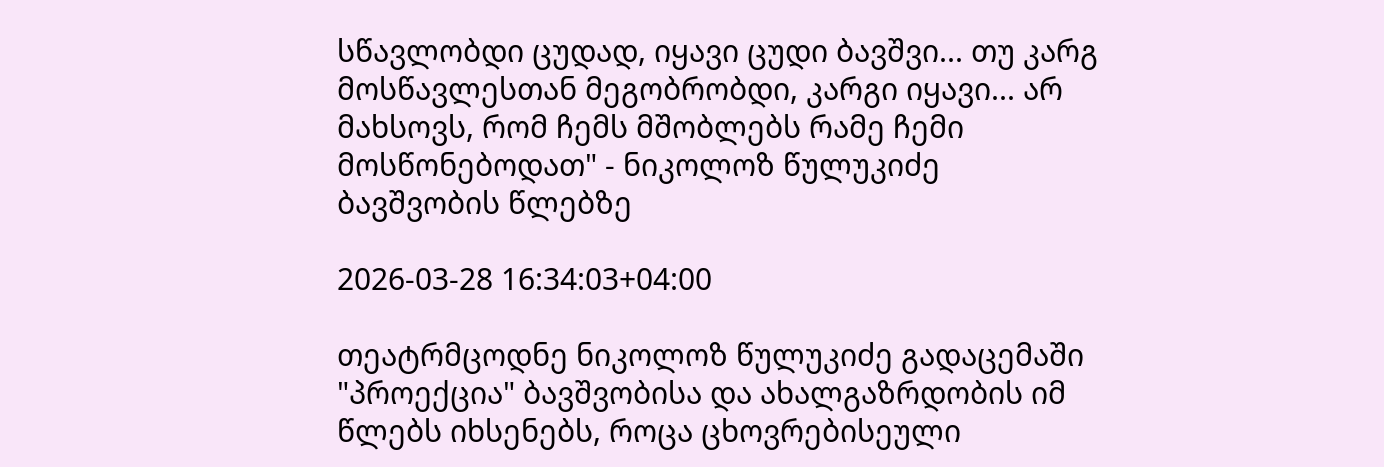სწავლობდი ცუდად, იყავი ცუდი ბავშვი... თუ კარგ მოსწავლესთან მეგობრობდი, კარგი იყავი... არ მახსოვს, რომ ჩემს მშობლებს რამე ჩემი მოსწონებოდათ" - ნიკოლოზ წულუკიძე ბავშვობის წლებზე

2026-03-28 16:34:03+04:00

თეატრმცოდნე ნიკოლოზ წულუკიძე გადაცემაში "პროექცია" ბავშვობისა და ახალგაზრდობის იმ წლებს იხსენებს, როცა ცხოვრებისეული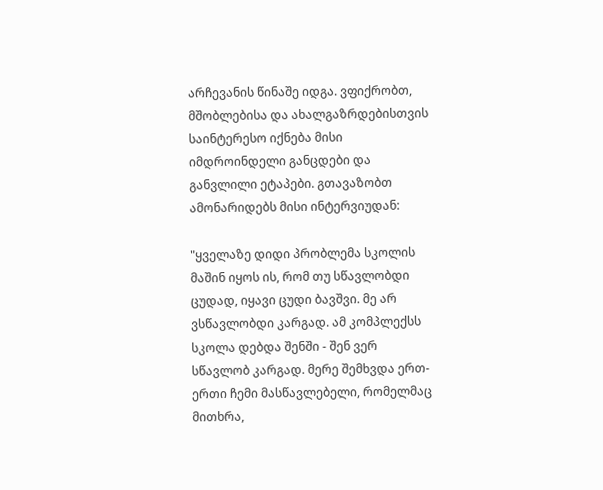არჩევანის წინაშე იდგა. ვფიქრობთ, მშობლებისა და ახალგაზრდებისთვის საინტერესო იქნება მისი იმდროინდელი განცდები და განვლილი ეტაპები. გთავაზობთ ამონარიდებს მისი ინტერვიუდან:

"ყველაზე დიდი პრობლემა სკოლის მაშინ იყოს ის, რომ თუ სწავლობდი ცუდად, იყავი ცუდი ბავშვი. მე არ ვსწავლობდი კარგად. ამ კომპლექსს სკოლა დებდა შენში - შენ ვერ სწავლობ კარგად. მერე შემხვდა ერთ-ერთი ჩემი მასწავლებელი, რომელმაც მითხრა,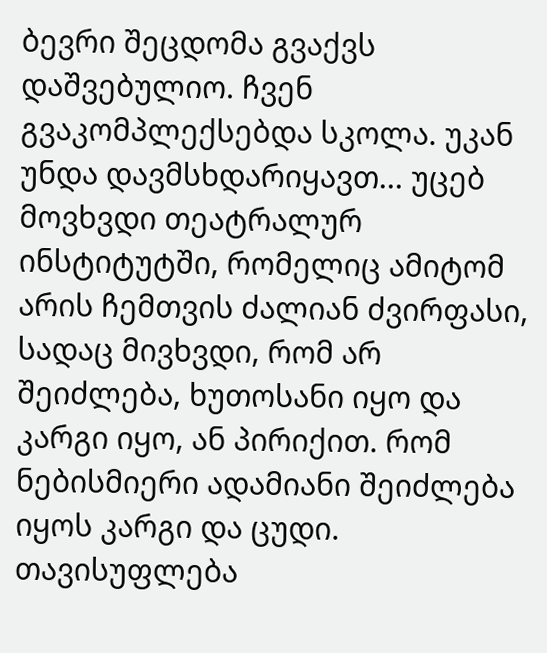ბევრი შეცდომა გვაქვს დაშვებულიო. ჩვენ გვაკომპლექსებდა სკოლა. უკან უნდა დავმსხდარიყავთ... უცებ მოვხვდი თეატრალურ ინსტიტუტში, რომელიც ამიტომ არის ჩემთვის ძალიან ძვირფასი, სადაც მივხვდი, რომ არ შეიძლება, ხუთოსანი იყო და კარგი იყო, ან პირიქით. რომ ნებისმიერი ადამიანი შეიძლება იყოს კარგი და ცუდი. თავისუფლება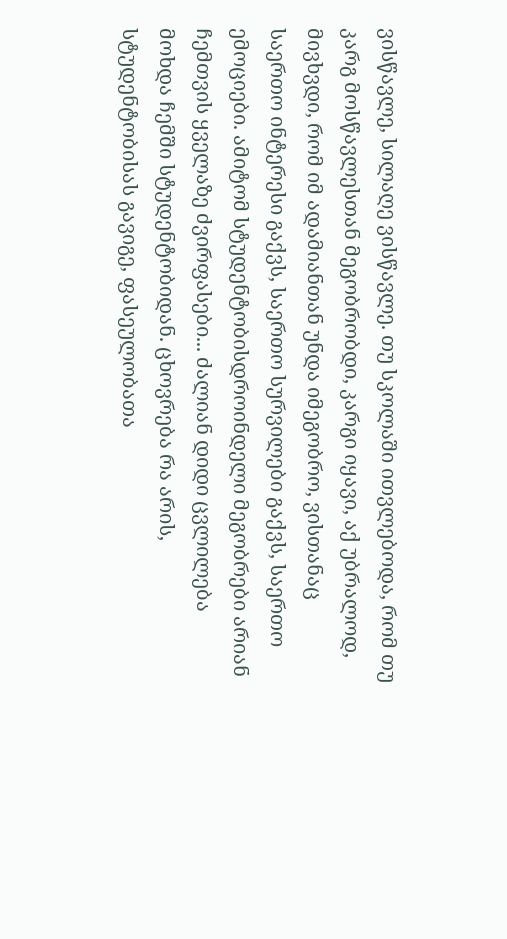ვისწავლე, სილაღე ვისწავლე. თუ სკოლაში ითვლებოდა, რომ თუ კარგ მოსწავლესთან მეგობრობდი, კარგი იყავი, აქ უბრალოდ, მივხვდი, რომ იმ ადამიანთან უნდა იმეგობრო, ვისთანაც საერთო ინტერესი გაქვს, საერთო სურვილები გაქვს, საერთო ემოციები. ამიტომ სტუდენტობისდროინდელი მეგობრები არიან ჩემთვის ყველაზე ძვირფასები... ძალიან დიდი ცვლილება მოხდა ჩემში სტუდენტობიდან. ცხოვრება რა არის, სტუდენტობისას გავიგე, ფასეულობათა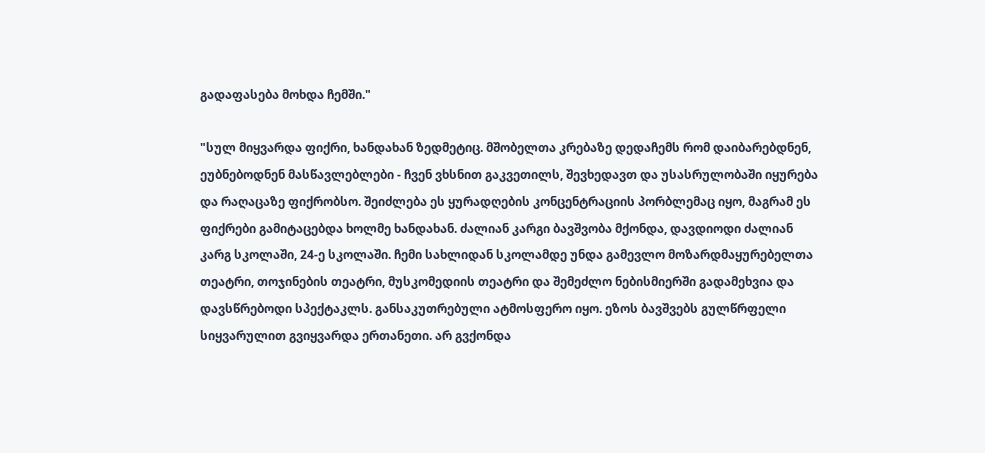გადაფასება მოხდა ჩემში."

"სულ მიყვარდა ფიქრი, ხანდახან ზედმეტიც. მშობელთა კრებაზე დედაჩემს რომ დაიბარებდნენ, ეუბნებოდნენ მასწავლებლები - ჩვენ ვხსნით გაკვეთილს, შევხედავთ და უსასრულობაში იყურება და რაღაცაზე ფიქრობსო. შეიძლება ეს ყურადღების კონცენტრაციის პორბლემაც იყო, მაგრამ ეს ფიქრები გამიტაცებდა ხოლმე ხანდახან. ძალიან კარგი ბავშვობა მქონდა, დავდიოდი ძალიან კარგ სკოლაში, 24-ე სკოლაში. ჩემი სახლიდან სკოლამდე უნდა გამევლო მოზარდმაყურებელთა თეატრი, თოჯინების თეატრი, მუსკომედიის თეატრი და შემეძლო ნებისმიერში გადამეხვია და დავსწრებოდი სპექტაკლს. განსაკუთრებული ატმოსფერო იყო. ეზოს ბავშვებს გულწრფელი სიყვარულით გვიყვარდა ერთანეთი. არ გვქონდა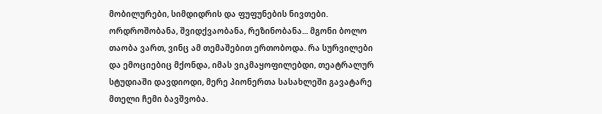მობილურები, სიმდიდრის და ფუფუნების ნივთები. ორდროშობანა, შვიდქვაობანა, რეზინობანა... მგონი ბოლო თაობა ვართ, ვინც ამ თემაშებით ერთობოდა. რა სურვილები და ემოციებიც მქონდა, იმას ვიკმაყოფილებდი, თეატრალურ სტუდიაში დავდიოდი, მერე პიონერთა სასახლეში გავატარე მთელი ჩემი ბავშვობა.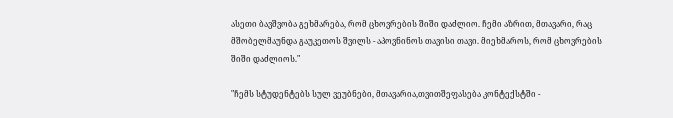ასეთი ბავშვობა გეხმარება, რომ ცხოვრების შიში დაძლიო. ჩემი აზრით, მთავარი, რაც მშობელმაუნდა გაუკეთოს შვილს - აპოვნინოს თავისი თავი. მიეხმაროს, რომ ცხოვრების შიში დაძლიოს."

"ჩემს სტუდენტებს სულ ვეუბნები, მთავარია,თვითშეფასება კონტექსტში -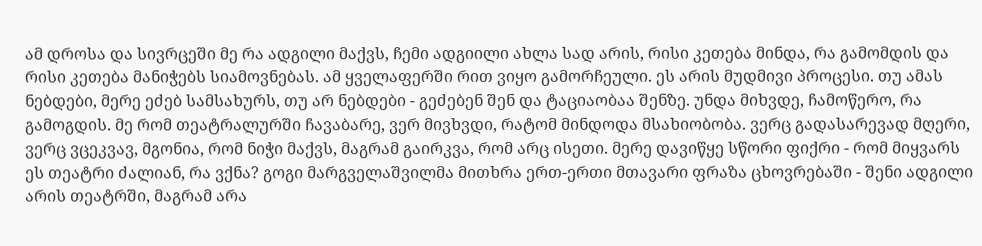ამ დროსა და სივრცეში მე რა ადგილი მაქვს, ჩემი ადგიილი ახლა სად არის, რისი კეთება მინდა, რა გამომდის და რისი კეთება მანიჭებს სიამოვნებას. ამ ყველაფერში რით ვიყო გამორჩეული. ეს არის მუდმივი პროცესი. თუ ამას ნებდები, მერე ეძებ სამსახურს, თუ არ ნებდები - გეძებენ შენ და ტაციაობაა შენზე. უნდა მიხვდე, ჩამოწერო, რა გამოგდის. მე რომ თეატრალურში ჩავაბარე, ვერ მივხვდი, რატომ მინდოდა მსახიობობა. ვერც გადასარევად მღერი, ვერც ვცეკვავ, მგონია, რომ ნიჭი მაქვს, მაგრამ გაირკვა, რომ არც ისეთი. მერე დავიწყე სწორი ფიქრი - რომ მიყვარს ეს თეატრი ძალიან, რა ვქნა? გოგი მარგველაშვილმა მითხრა ერთ-ერთი მთავარი ფრაზა ცხოვრებაში - შენი ადგილი არის თეატრში, მაგრამ არა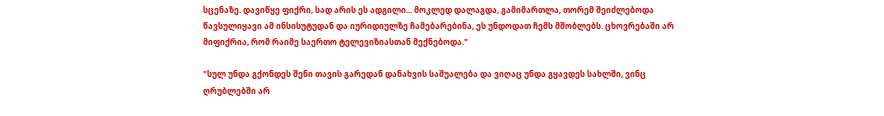სცენაზე. დავიწყე ფიქრი, სად არის ეს ადგილი... მოკლედ დალაგდა, გამიმართლა, თორემ შეიძლებოდა წავსულიყავი ამ ინსისუტუდან და იურიდიულზე ჩამებარებინა, ეს უნდოდათ ჩემს მშობლებს. ცხოვრებაში არ მიფიქრია, რომ რაიმე საერთო ტელევიზიასთან მექნებოდა."

"სულ უნდა გქონდეს შენი თავის გარედან დანახვის საშუალება და ვიღაც უნდა გყავდეს სახლში, ვინც ღრუბლებში არ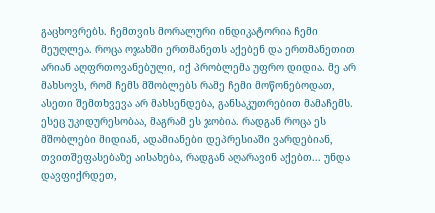გაცხოვრებს. ჩემთვის მორალური ინდიკატორია ჩემი მეუღლეა. როცა ოჯახში ერთმანეთს აქებენ და ერთმანეთით არიან აღფრთოვანებული, იქ პრობლემა უფრო დიდია. მე არ მახსოვს, რომ ჩემს მშობლებს რამე ჩემი მოწონებოდათ, ასეთი შემთხვევა არ მახსენდება, განსაკუთრებით მამაჩემს. ესეც უკიდურესობაა, მაგრამ ეს ჯობია. რადგან როცა ეს მშობლები მიდიან, ადამიანები დეპრესიაში ვარდებიან, თვითშეფასებაზე აისახება, რადგან აღარავინ აქებთ... უნდა დავფიქრდეთ,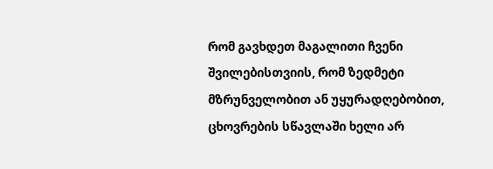რომ გავხდეთ მაგალითი ჩვენი შვილებისთვიის, რომ ზედმეტი მზრუნველობით ან უყურადღებობით, ცხოვრების სწავლაში ხელი არ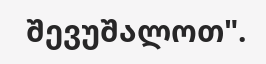შევუშალოთ".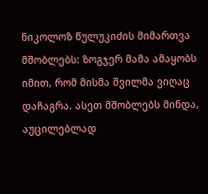ნიკოლოზ წულუკიძის მიმართვა მშობლებს: ზოგჯერ მამა ამაყობს იმით, რომ მისმა შვილმა ვიღაც დაჩაგრა. ასეთ მშობლებს მინდა, აუცილებლად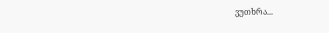ვუთხრა...